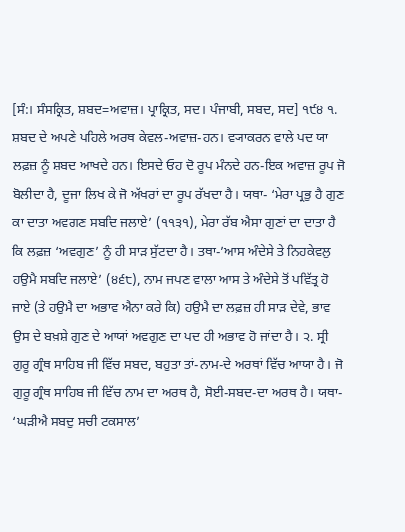[ਸੰ:। ਸੰਸਕ੍ਰਿਤ, ਸ਼ਬਦ=ਅਵਾਜ਼। ਪ੍ਰਾਕ੍ਰਿਤ, ਸਦ। ਪੰਜਾਬੀ, ਸਬਦ, ਸਦ] ੧੯੪ ੧. ਸ਼ਬਦ ਦੇ ਅਪਣੇ ਪਹਿਲੇ ਅਰਥ ਕੇਵਲ-ਅਵਾਜ਼-ਹਨ। ਵ੍ਯਾਕਰਨ ਵਾਲੇ ਪਦ ਯਾ ਲਫ਼ਜ਼ ਨੂੰ ਸ਼ਬਦ ਆਖਦੇ ਹਨ। ਇਸਦੇ ਓਹ ਦੋ ਰੂਪ ਮੰਨਦੇ ਹਨ-ਇਕ ਅਵਾਜ਼ ਰੂਪ ਜੋ ਬੋਲੀਦਾ ਹੈ, ਦੂਜਾ ਲਿਖ ਕੇ ਜੋ ਅੱਖਰਾਂ ਦਾ ਰੂਪ ਰੱਖਦਾ ਹੈ। ਯਥਾ- ‘ਮੇਰਾ ਪ੍ਰਭੁ ਹੈ ਗੁਣ ਕਾ ਦਾਤਾ ਅਵਗਣ ਸਬਦਿ ਜਲਾਏ’ (੧੧੩੧), ਮੇਰਾ ਰੱਬ ਐਸਾ ਗੁਣਾਂ ਦਾ ਦਾਤਾ ਹੈ ਕਿ ਲਫ਼ਜ਼ ‘ਅਵਗੁਣ’ ਨੂੰ ਹੀ ਸਾੜ ਸੁੱਟਦਾ ਹੈ। ਤਥਾ-’ਆਸ ਅੰਦੇਸੇ ਤੇ ਨਿਹਕੇਵਲੁ ਹਉਮੈ ਸਬਦਿ ਜਲਾਏ’ (੪੬੮), ਨਾਮ ਜਪਣ ਵਾਲਾ ਆਸ ਤੇ ਅੰਦੇਸੇ ਤੋਂ ਪਵਿੱਤ੍ਰ ਹੋ ਜਾਏ (ਤੇ ਹਉਮੈ ਦਾ ਅਭਾਵ ਐਨਾ ਕਰੇ ਕਿ) ਹਉਮੈ ਦਾ ਲਫ਼ਜ਼ ਹੀ ਸਾੜ ਦੇਵੇ, ਭਾਵ ਉਸ ਦੇ ਬਖ਼ਸ਼ੇ ਗੁਣ ਦੇ ਆਯਾਂ ਅਵਗੁਣ ਦਾ ਪਦ ਹੀ ਅਭਾਵ ਹੋ ਜਾਂਦਾ ਹੈ। ੨. ਸ੍ਰੀ ਗੁਰੂ ਗ੍ਰੰਥ ਸਾਹਿਬ ਜੀ ਵਿੱਚ ਸਬਦ, ਬਹੁਤਾ ਤਾਂ-ਨਾਮ-ਦੇ ਅਰਥਾਂ ਵਿੱਚ ਆਯਾ ਹੈ। ਜੋ ਗੁਰੂ ਗ੍ਰੰਥ ਸਾਹਿਬ ਜੀ ਵਿੱਚ ਨਾਮ ਦਾ ਅਰਥ ਹੈ, ਸੋਈ-ਸਬਦ-ਦਾ ਅਰਥ ਹੈ। ਯਥਾ- ‘ਘੜੀਐ ਸਬਦੁ ਸਚੀ ਟਕਸਾਲ’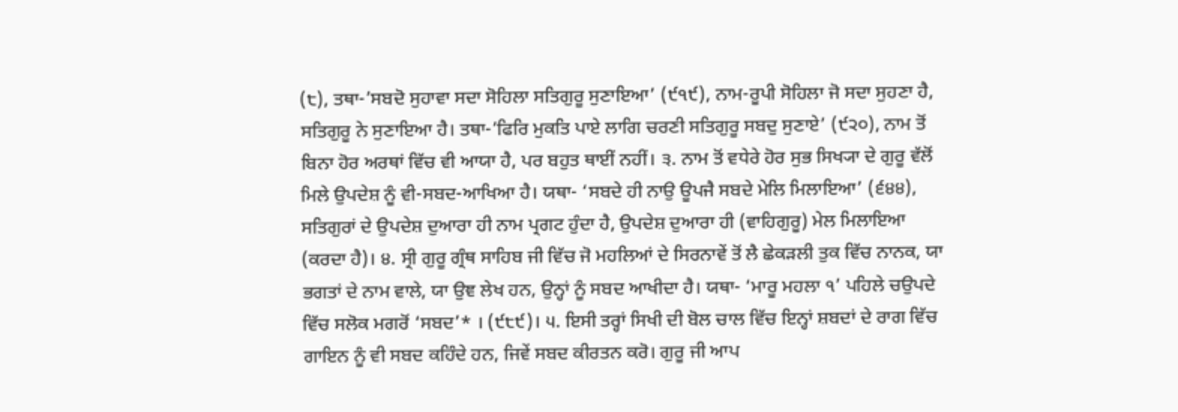(੮), ਤਥਾ-’ਸਬਦੋ ਸੁਹਾਵਾ ਸਦਾ ਸੋਹਿਲਾ ਸਤਿਗੁਰੂ ਸੁਣਾਇਆ’ (੯੧੯), ਨਾਮ-ਰੂਪੀ ਸੋਹਿਲਾ ਜੋ ਸਦਾ ਸੁਹਣਾ ਹੈ, ਸਤਿਗੁਰੂ ਨੇ ਸੁਣਾਇਆ ਹੈ। ਤਥਾ-’ਫਿਰਿ ਮੁਕਤਿ ਪਾਏ ਲਾਗਿ ਚਰਣੀ ਸਤਿਗੁਰੂ ਸਬਦੁ ਸੁਣਾਏ’ (੯੨੦), ਨਾਮ ਤੋਂ ਬਿਨਾ ਹੋਰ ਅਰਥਾਂ ਵਿੱਚ ਵੀ ਆਯਾ ਹੈ, ਪਰ ਬਹੁਤ ਥਾਈਂ ਨਹੀਂ। ੩. ਨਾਮ ਤੋਂ ਵਧੇਰੇ ਹੋਰ ਸੁਭ ਸਿਖ੍ਯਾ ਦੇ ਗੁਰੂ ਵੱਲੋਂ ਮਿਲੇ ਉਪਦੇਸ਼ ਨੂੰ ਵੀ-ਸਬਦ-ਆਖਿਆ ਹੈ। ਯਥਾ- ‘ਸਬਦੇ ਹੀ ਨਾਉ ਊਪਜੈ ਸਬਦੇ ਮੇਲਿ ਮਿਲਾਇਆ’ (੬੪੪), ਸਤਿਗੁਰਾਂ ਦੇ ਉਪਦੇਸ਼ ਦੁਆਰਾ ਹੀ ਨਾਮ ਪ੍ਰਗਟ ਹੁੰਦਾ ਹੈ, ਉਪਦੇਸ਼ ਦੁਆਰਾ ਹੀ (ਵਾਹਿਗੁਰੂ) ਮੇਲ ਮਿਲਾਇਆ (ਕਰਦਾ ਹੈ)। ੪. ਸ੍ਰੀ ਗੁਰੂ ਗ੍ਰੰਥ ਸਾਹਿਬ ਜੀ ਵਿੱਚ ਜੋ ਮਹਲਿਆਂ ਦੇ ਸਿਰਨਾਵੇਂ ਤੋਂ ਲੈ ਛੇਕੜਲੀ ਤੁਕ ਵਿੱਚ ਨਾਨਕ, ਯਾ ਭਗਤਾਂ ਦੇ ਨਾਮ ਵਾਲੇ, ਯਾ ਉਞ ਲੇਖ ਹਨ, ਉਨ੍ਹਾਂ ਨੂੰ ਸਬਦ ਆਖੀਦਾ ਹੈ। ਯਥਾ- ‘ਮਾਰੂ ਮਹਲਾ ੧’ ਪਹਿਲੇ ਚਉਪਦੇ ਵਿੱਚ ਸਲੋਕ ਮਗਰੋਂ ‘ਸਬਦ’* । (੯੮੯)। ੫. ਇਸੀ ਤਰ੍ਹਾਂ ਸਿਖੀ ਦੀ ਬੋਲ ਚਾਲ ਵਿੱਚ ਇਨ੍ਹਾਂ ਸ਼ਬਦਾਂ ਦੇ ਰਾਗ ਵਿੱਚ ਗਾਇਨ ਨੂੰ ਵੀ ਸਬਦ ਕਹਿੰਦੇ ਹਨ, ਜਿਵੇਂ ਸਬਦ ਕੀਰਤਨ ਕਰੋ। ਗੁਰੂ ਜੀ ਆਪ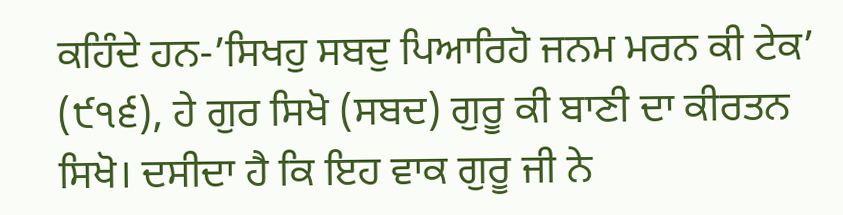ਕਹਿੰਦੇ ਹਨ-’ਸਿਖਹੁ ਸਬਦੁ ਪਿਆਰਿਹੋ ਜਨਮ ਮਰਨ ਕੀ ਟੇਕ’ (੯੧੬), ਹੇ ਗੁਰ ਸਿਖੋ (ਸਬਦ) ਗੁਰੂ ਕੀ ਬਾਣੀ ਦਾ ਕੀਰਤਨ ਸਿਖੋ। ਦਸੀਦਾ ਹੈ ਕਿ ਇਹ ਵਾਕ ਗੁਰੂ ਜੀ ਨੇ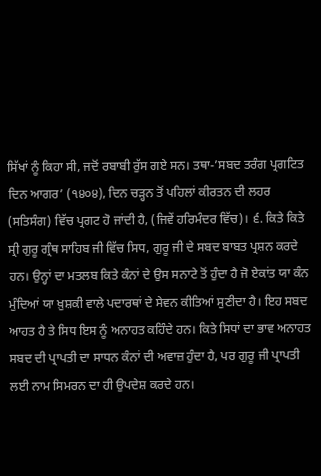ਸਿੱਖਾਂ ਨੂੰ ਕਿਹਾ ਸੀ, ਜਦੋਂ ਰਬਾਬੀ ਰੁੱਸ ਗਏ ਸਨ। ਤਥਾ-’ਸਬਦ ਤਰੰਗ ਪ੍ਰਗਟਿਤ ਦਿਨ ਆਗਰ’ (੧੪੦੪), ਦਿਨ ਚੜ੍ਹਨ ਤੋਂ ਪਹਿਲਾਂ ਕੀਰਤਨ ਦੀ ਲਹਰ (ਸਤਿਸੰਗ) ਵਿੱਚ ਪ੍ਰਗਟ ਹੋ ਜਾਂਦੀ ਹੈ, (ਜਿਵੇਂ ਹਰਿਮੰਦਰ ਵਿੱਚ)। ੬. ਕਿਤੇ ਕਿਤੇ ਸ੍ਰੀ ਗੁਰੂ ਗ੍ਰੰਥ ਸਾਹਿਬ ਜੀ ਵਿੱਚ ਸਿਧ, ਗੁਰੂ ਜੀ ਦੇ ਸਬਦ ਬਾਬਤ ਪ੍ਰਸ਼ਨ ਕਰਦੇ ਹਨ। ਉਨ੍ਹਾਂ ਦਾ ਮਤਲਬ ਕਿਤੇ ਕੰਨਾਂ ਦੇ ਉਸ ਸਨਾਟੇ ਤੋਂ ਹੁੰਦਾ ਹੈ ਜੋ ਏਕਾਂਤ ਯਾ ਕੰਨ ਮੁੰਦਿਆਂ ਯਾ ਖ਼ੁਸ਼ਕੀ ਵਾਲੇ ਪਦਾਰਥਾਂ ਦੇ ਸੇਵਨ ਕੀਤਿਆਂ ਸੁਣੀਦਾ ਹੈ। ਇਹ ਸਬਦ ਆਹਤ ਹੈ ਤੇ ਸਿਧ ਇਸ ਨੂੰ ਅਨਾਹਤ ਕਹਿੰਦੇ ਹਨ। ਕਿਤੇ ਸਿਧਾਂ ਦਾ ਭਾਵ ਅਨਾਹਤ ਸਬਦ ਦੀ ਪ੍ਰਾਪਤੀ ਦਾ ਸਾਧਨ ਕੰਨਾਂ ਦੀ ਅਵਾਜ਼ ਹੁੰਦਾ ਹੈ, ਪਰ ਗੁਰੂ ਜੀ ਪ੍ਰਾਪਤੀ ਲਈ ਨਾਮ ਸਿਮਰਨ ਦਾ ਹੀ ਉਪਦੇਸ਼ ਕਰਦੇ ਹਨ।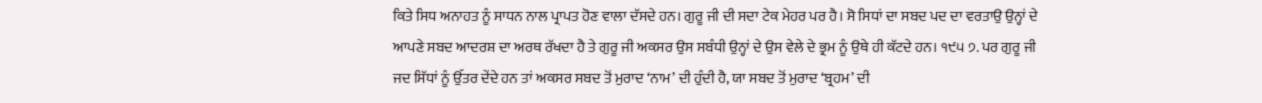ਕਿਤੇ ਸਿਧ ਅਨਾਹਤ ਨੂੰ ਸਾਧਨ ਨਾਲ ਪ੍ਰਾਪਤ ਹੋਣ ਵਾਲਾ ਦੱਸਦੇ ਹਨ। ਗੁਰੂ ਜੀ ਦੀ ਸਦਾ ਟੇਕ ਮੇਹਰ ਪਰ ਹੈ। ਸੋ ਸਿਧਾਂ ਦਾ ਸਬਦ ਪਦ ਦਾ ਵਰਤਾਉ ਉਨ੍ਹਾਂ ਦੇ ਆਪਣੇ ਸਬਦ ਆਦਰਸ਼ ਦਾ ਅਰਥ ਰੱਖਦਾ ਹੈ ਤੇ ਗੁਰੂ ਜੀ ਅਕਸਰ ਉਸ ਸਬੰਧੀ ਉਨ੍ਹਾਂ ਦੇ ਉਸ ਵੇਲੇ ਦੇ ਭ੍ਰਮ ਨੂੰ ਉਥੇ ਹੀ ਕੱਟਦੇ ਹਨ। ੧੯੫ ੭. ਪਰ ਗੁਰੂ ਜੀ ਜਦ ਸਿੱਧਾਂ ਨੂੰ ਉੱਤਰ ਦੇਂਦੇ ਹਨ ਤਾਂ ਅਕਸਰ ਸਬਦ ਤੋਂ ਮੁਰਾਦ ‘ਨਾਮ’ ਦੀ ਹੁੰਦੀ ਹੈ, ਯਾ ਸਬਦ ਤੋਂ ਮੁਰਾਦ ‘ਬ੍ਰਹਮ’ ਦੀ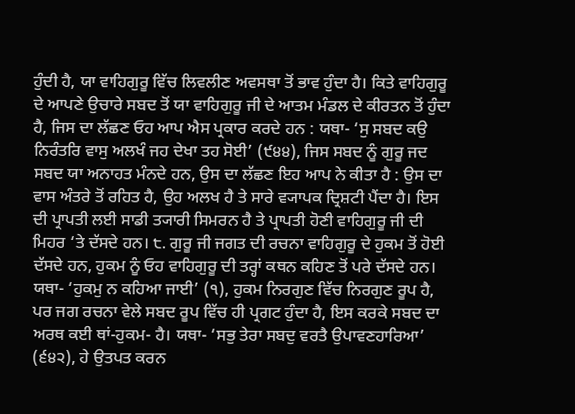ਹੁੰਦੀ ਹੈ, ਯਾ ਵਾਹਿਗੁਰੂ ਵਿੱਚ ਲਿਵਲੀਣ ਅਵਸਥਾ ਤੋਂ ਭਾਵ ਹੁੰਦਾ ਹੈ। ਕਿਤੇ ਵਾਹਿਗੁਰੂ ਦੇ ਆਪਣੇ ਉਚਾਰੇ ਸਬਦ ਤੋਂ ਯਾ ਵਾਹਿਗੁਰੂ ਜੀ ਦੇ ਆਤਮ ਮੰਡਲ ਦੇ ਕੀਰਤਨ ਤੋਂ ਹੁੰਦਾ ਹੈ, ਜਿਸ ਦਾ ਲੱਛਣ ਓਹ ਆਪ ਐਸ ਪ੍ਰਕਾਰ ਕਰਦੇ ਹਨ : ਯਥਾ- ‘ਸੁ ਸਬਦ ਕਉ ਨਿਰੰਤਰਿ ਵਾਸੁ ਅਲਖੰ ਜਹ ਦੇਖਾ ਤਹ ਸੋਈ’ (੯੪੪), ਜਿਸ ਸਬਦ ਨੂੰ ਗੁਰੂ ਜਦ ਸਬਦ ਯਾ ਅਨਾਹਤ ਮੰਨਦੇ ਹਨ, ਉਸ ਦਾ ਲੱਛਣ ਇਹ ਆਪ ਨੇ ਕੀਤਾ ਹੈ : ਉਸ ਦਾ ਵਾਸ ਅੰਤਰੇ ਤੋਂ ਰਹਿਤ ਹੈ, ਉਹ ਅਲਖ ਹੈ ਤੇ ਸਾਰੇ ਵ੍ਯਾਪਕ ਦ੍ਰਿਸ਼ਟੀ ਪੈਂਦਾ ਹੈ। ਇਸ ਦੀ ਪ੍ਰਾਪਤੀ ਲਈ ਸਾਡੀ ਤ੍ਯਾਰੀ ਸਿਮਰਨ ਹੈ ਤੇ ਪ੍ਰਾਪਤੀ ਹੋਣੀ ਵਾਹਿਗੁਰੂ ਜੀ ਦੀ ਮਿਹਰ ‘ਤੇ ਦੱਸਦੇ ਹਨ। ੮. ਗੁਰੂ ਜੀ ਜਗਤ ਦੀ ਰਚਨਾ ਵਾਹਿਗੁਰੂ ਦੇ ਹੁਕਮ ਤੋਂ ਹੋਈ ਦੱਸਦੇ ਹਨ, ਹੁਕਮ ਨੂੰ ਓਹ ਵਾਹਿਗੁਰੂ ਦੀ ਤਰ੍ਹਾਂ ਕਥਨ ਕਹਿਣ ਤੋਂ ਪਰੇ ਦੱਸਦੇ ਹਨ। ਯਥਾ- ‘ਹੁਕਮੁ ਨ ਕਹਿਆ ਜਾਈ’ (੧), ਹੁਕਮ ਨਿਰਗੁਣ ਵਿੱਚ ਨਿਰਗੁਣ ਰੂਪ ਹੈ, ਪਰ ਜਗ ਰਚਨਾ ਵੇਲੇ ਸਬਦ ਰੂਪ ਵਿੱਚ ਹੀ ਪ੍ਰਗਟ ਹੁੰਦਾ ਹੈ, ਇਸ ਕਰਕੇ ਸਬਦ ਦਾ ਅਰਥ ਕਈ ਥਾਂ-ਹੁਕਮ- ਹੈ। ਯਥਾ- ‘ਸਭੁ ਤੇਰਾ ਸਬਦੁ ਵਰਤੈ ਉਪਾਵਣਹਾਰਿਆ’ (੬੪੨), ਹੇ ਉਤਪਤ ਕਰਨ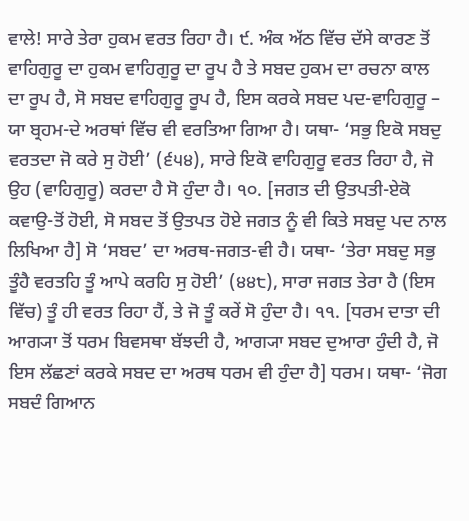ਵਾਲੇ! ਸਾਰੇ ਤੇਰਾ ਹੁਕਮ ਵਰਤ ਰਿਹਾ ਹੈ। ੯. ਅੰਕ ਅੱਠ ਵਿੱਚ ਦੱਸੇ ਕਾਰਣ ਤੋਂ ਵਾਹਿਗੁਰੂ ਦਾ ਹੁਕਮ ਵਾਹਿਗੁਰੂ ਦਾ ਰੂਪ ਹੈ ਤੇ ਸਬਦ ਹੁਕਮ ਦਾ ਰਚਨਾ ਕਾਲ ਦਾ ਰੂਪ ਹੈ, ਸੋ ਸਬਦ ਵਾਹਿਗੁਰੂ ਰੂਪ ਹੈ, ਇਸ ਕਰਕੇ ਸਬਦ ਪਦ-ਵਾਹਿਗੁਰੂ – ਯਾ ਬ੍ਰਹਮ-ਦੇ ਅਰਥਾਂ ਵਿੱਚ ਵੀ ਵਰਤਿਆ ਗਿਆ ਹੈ। ਯਥਾ- ‘ਸਭੁ ਇਕੋ ਸਬਦੁ ਵਰਤਦਾ ਜੋ ਕਰੇ ਸੁ ਹੋਈ’ (੬੫੪), ਸਾਰੇ ਇਕੋ ਵਾਹਿਗੁਰੂ ਵਰਤ ਰਿਹਾ ਹੈ, ਜੋ ਉਹ (ਵਾਹਿਗੁਰੂ) ਕਰਦਾ ਹੈ ਸੋ ਹੁੰਦਾ ਹੈ। ੧੦. [ਜਗਤ ਦੀ ਉਤਪਤੀ-ਏਕੋ ਕਵਾਉ-ਤੋਂ ਹੋਈ, ਸੋ ਸਬਦ ਤੋਂ ਉਤਪਤ ਹੋਏ ਜਗਤ ਨੂੰ ਵੀ ਕਿਤੇ ਸਬਦੁ ਪਦ ਨਾਲ ਲਿਖਿਆ ਹੈ] ਸੋ ‘ਸਬਦ’ ਦਾ ਅਰਥ-ਜਗਤ-ਵੀ ਹੈ। ਯਥਾ- ‘ਤੇਰਾ ਸਬਦੁ ਸਭੁ ਤੂੰਹੈ ਵਰਤਹਿ ਤੂੰ ਆਪੇ ਕਰਹਿ ਸੁ ਹੋਈ’ (੪੪੮), ਸਾਰਾ ਜਗਤ ਤੇਰਾ ਹੈ (ਇਸ ਵਿੱਚ) ਤੂੰ ਹੀ ਵਰਤ ਰਿਹਾ ਹੈਂ, ਤੇ ਜੋ ਤੂੰ ਕਰੇਂ ਸੋ ਹੁੰਦਾ ਹੈ। ੧੧. [ਧਰਮ ਦਾਤਾ ਦੀ ਆਗ੍ਯਾ ਤੋਂ ਧਰਮ ਬਿਵਸਥਾ ਬੱਝਦੀ ਹੈ, ਆਗ੍ਯਾ ਸਬਦ ਦੁਆਰਾ ਹੁੰਦੀ ਹੈ, ਜੋ ਇਸ ਲੱਛਣਾਂ ਕਰਕੇ ਸਬਦ ਦਾ ਅਰਥ ਧਰਮ ਵੀ ਹੁੰਦਾ ਹੈ] ਧਰਮ। ਯਥਾ- ‘ਜੋਗ ਸਬਦੰ ਗਿਆਨ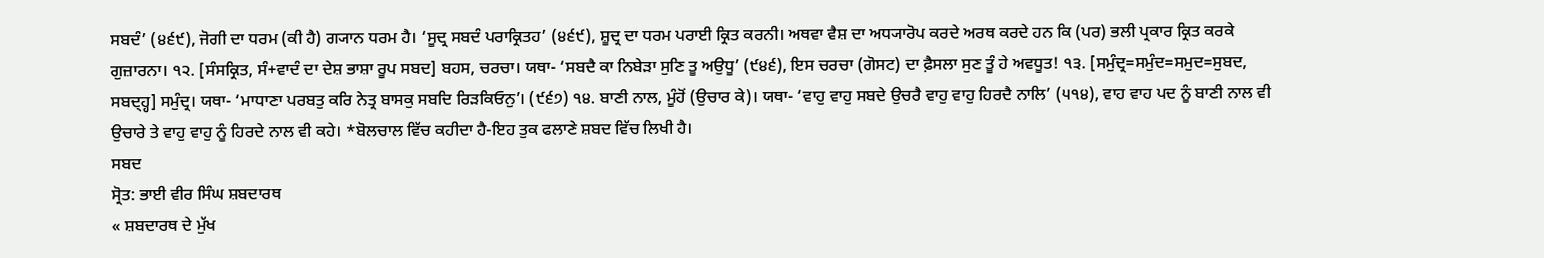ਸਬਦੰ’ (੪੬੯), ਜੋਗੀ ਦਾ ਧਰਮ (ਕੀ ਹੈ) ਗ੍ਯਾਨ ਧਰਮ ਹੈ। ‘ਸੂਦ੍ਰ ਸਬਦੰ ਪਰਾਕ੍ਰਿਤਹ’ (੪੬੯), ਸ਼ੂਦ੍ਰ ਦਾ ਧਰਮ ਪਰਾਈ ਕ੍ਰਿਤ ਕਰਨੀ। ਅਥਵਾ ਵੈਸ਼ ਦਾ ਅਧ੍ਯਾਰੋਪ ਕਰਦੇ ਅਰਥ ਕਰਦੇ ਹਨ ਕਿ (ਪਰ) ਭਲੀ ਪ੍ਰਕਾਰ ਕ੍ਰਿਤ ਕਰਕੇ ਗੁਜ਼ਾਰਨਾ। ੧੨. [ਸੰਸਕ੍ਰਿਤ, ਸੰ+ਵਾਦੰ ਦਾ ਦੇਸ਼ ਭਾਸ਼ਾ ਰੂਪ ਸਬਦ] ਬਹਸ, ਚਰਚਾ। ਯਥਾ- ‘ਸਬਦੈ ਕਾ ਨਿਬੇੜਾ ਸੁਣਿ ਤੂ ਅਉਧੂ’ (੯੪੬), ਇਸ ਚਰਚਾ (ਗੋਸਟ) ਦਾ ਫ਼ੈਸਲਾ ਸੁਣ ਤੂੰ ਹੇ ਅਵਧੂਤ! ੧੩. [ਸਮੁੰਦ੍ਰ=ਸਮੁੰਦ=ਸਮੁਦ=ਸੁਬਦ, ਸਬਦ੍ਹ੍ਹ] ਸਮੁੰਦ੍ਰ। ਯਥਾ- ‘ਮਾਧਾਣਾ ਪਰਬਤੁ ਕਰਿ ਨੇਤ੍ਰ ਬਾਸਕੁ ਸਬਦਿ ਰਿੜਕਿਓਨੁ’। (੯੬੭) ੧੪. ਬਾਣੀ ਨਾਲ, ਮੂੰਹੋਂ (ਉਚਾਰ ਕੇ)। ਯਥਾ- ‘ਵਾਹੁ ਵਾਹੁ ਸਬਦੇ ਉਚਰੈ ਵਾਹੁ ਵਾਹੁ ਹਿਰਦੈ ਨਾਲਿ’ (੫੧੪), ਵਾਹ ਵਾਹ ਪਦ ਨੂੰ ਬਾਣੀ ਨਾਲ ਵੀ ਉਚਾਰੇ ਤੇ ਵਾਹੁ ਵਾਹੁ ਨੂੰ ਹਿਰਦੇ ਨਾਲ ਵੀ ਕਹੇ। *ਬੋਲਚਾਲ ਵਿੱਚ ਕਹੀਦਾ ਹੈ-ਇਹ ਤੁਕ ਫਲਾਣੇ ਸ਼ਬਦ ਵਿੱਚ ਲਿਖੀ ਹੈ।
ਸਬਦ
ਸ੍ਰੋਤ: ਭਾਈ ਵੀਰ ਸਿੰਘ ਸ਼ਬਦਾਰਥ
« ਸ਼ਬਦਾਰਥ ਦੇ ਮੁੱਖ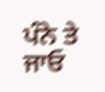ਪੰਨੇ ਤੇ ਜਾਓ